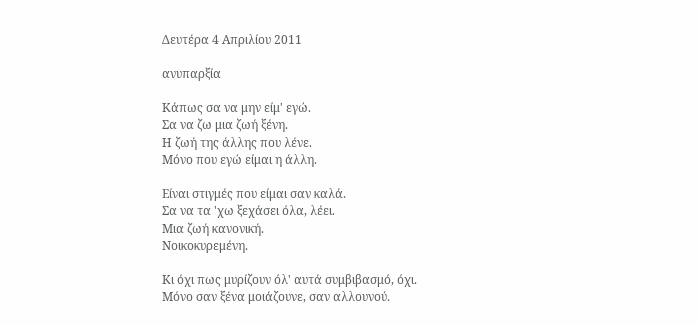Δευτέρα 4 Απριλίου 2011

ανυπαρξία

Κάπως σα να μην είμ' εγώ.
Σα να ζω μια ζωή ξένη.
Η ζωή της άλλης που λένε.
Μόνο που εγώ είμαι η άλλη.

Είναι στιγμές που είμαι σαν καλά.
Σα να τα 'χω ξεχάσει όλα, λέει.
Μια ζωή κανονική.
Νοικοκυρεμένη.

Κι όχι πως μυρίζουν όλ' αυτά συμβιβασμό, όχι.
Μόνο σαν ξένα μοιάζουνε, σαν αλλουνού.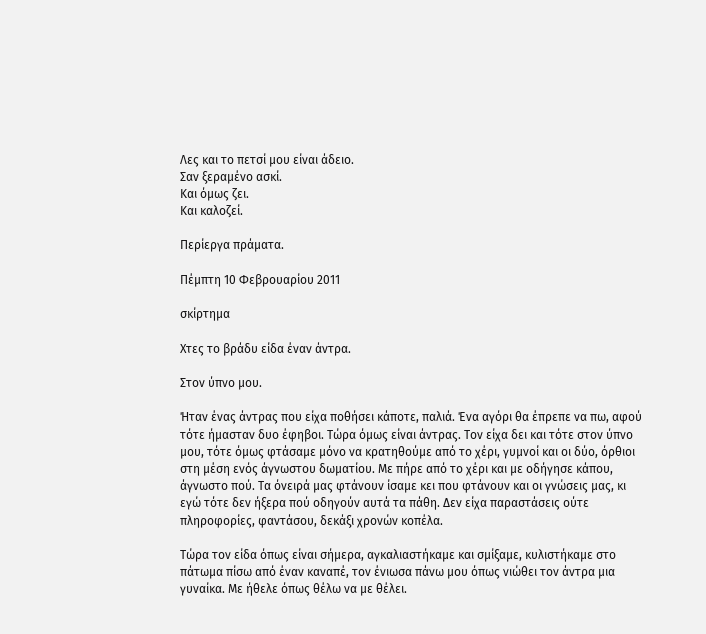Λες και το πετσί μου είναι άδειο.
Σαν ξεραμένο ασκί.
Και όμως ζει.
Και καλοζεί.

Περίεργα πράματα.

Πέμπτη 10 Φεβρουαρίου 2011

σκίρτημα

Χτες το βράδυ είδα έναν άντρα.

Στον ύπνο μου.

Ήταν ένας άντρας που είχα ποθήσει κάποτε, παλιά. Ένα αγόρι θα έπρεπε να πω, αφού τότε ήμασταν δυο έφηβοι. Τώρα όμως είναι άντρας. Τον είχα δει και τότε στον ύπνο μου, τότε όμως φτάσαμε μόνο να κρατηθούμε από το χέρι, γυμνοί και οι δύο, όρθιοι στη μέση ενός άγνωστου δωματίου. Με πήρε από το χέρι και με οδήγησε κάπου, άγνωστο πού. Τα όνειρά μας φτάνουν ίσαμε κει που φτάνουν και οι γνώσεις μας, κι εγώ τότε δεν ήξερα πού οδηγούν αυτά τα πάθη. Δεν είχα παραστάσεις ούτε πληροφορίες, φαντάσου, δεκάξι χρονών κοπέλα.

Τώρα τον είδα όπως είναι σήμερα, αγκαλιαστήκαμε και σμίξαμε, κυλιστήκαμε στο πάτωμα πίσω από έναν καναπέ, τον ένιωσα πάνω μου όπως νιώθει τον άντρα μια γυναίκα. Με ήθελε όπως θέλω να με θέλει.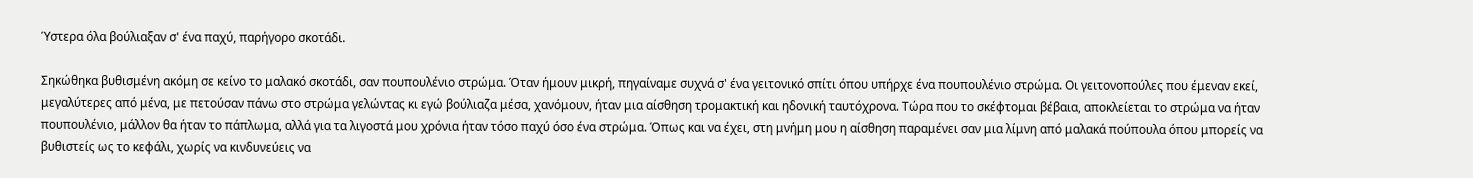Ύστερα όλα βούλιαξαν σ' ένα παχύ, παρήγορο σκοτάδι.

Σηκώθηκα βυθισμένη ακόμη σε κείνο το μαλακό σκοτάδι, σαν πουπουλένιο στρώμα. Όταν ήμουν μικρή, πηγαίναμε συχνά σ' ένα γειτονικό σπίτι όπου υπήρχε ένα πουπουλένιο στρώμα. Οι γειτονοπούλες που έμεναν εκεί, μεγαλύτερες από μένα, με πετούσαν πάνω στο στρώμα γελώντας κι εγώ βούλιαζα μέσα, χανόμουν, ήταν μια αίσθηση τρομακτική και ηδονική ταυτόχρονα. Τώρα που το σκέφτομαι βέβαια, αποκλείεται το στρώμα να ήταν πουπουλένιο, μάλλον θα ήταν το πάπλωμα, αλλά για τα λιγοστά μου χρόνια ήταν τόσο παχύ όσο ένα στρώμα. Όπως και να έχει, στη μνήμη μου η αίσθηση παραμένει σαν μια λίμνη από μαλακά πούπουλα όπου μπορείς να βυθιστείς ως το κεφάλι, χωρίς να κινδυνεύεις να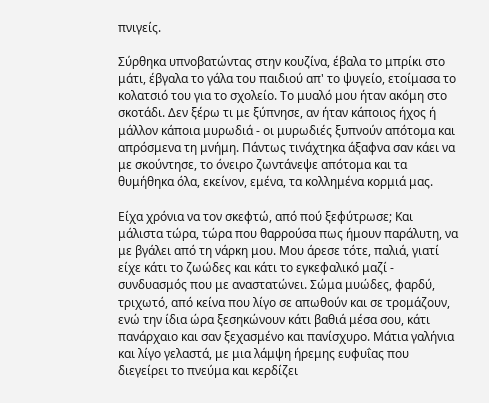πνιγείς.

Σύρθηκα υπνοβατώντας στην κουζίνα, έβαλα το μπρίκι στο μάτι, έβγαλα το γάλα του παιδιού απ' το ψυγείο, ετοίμασα το κολατσιό του για το σχολείο. Το μυαλό μου ήταν ακόμη στο σκοτάδι. Δεν ξέρω τι με ξύπνησε, αν ήταν κάποιος ήχος ή μάλλον κάποια μυρωδιά - οι μυρωδιές ξυπνούν απότομα και απρόσμενα τη μνήμη. Πάντως τινάχτηκα άξαφνα σαν κάει να με σκούντησε, το όνειρο ζωντάνεψε απότομα και τα θυμήθηκα όλα, εκείνον, εμένα, τα κολλημένα κορμιά μας.

Είχα χρόνια να τον σκεφτώ, από πού ξεφύτρωσε; Και μάλιστα τώρα, τώρα που θαρρούσα πως ήμουν παράλυτη, να με βγάλει από τη νάρκη μου. Μου άρεσε τότε, παλιά, γιατί είχε κάτι το ζωώδες και κάτι το εγκεφαλικό μαζί - συνδυασμός που με αναστατώνει. Σώμα μυώδες, φαρδύ, τριχωτό, από κείνα που λίγο σε απωθούν και σε τρομάζουν, ενώ την ίδια ώρα ξεσηκώνουν κάτι βαθιά μέσα σου, κάτι πανάρχαιο και σαν ξεχασμένο και πανίσχυρο. Μάτια γαλήνια και λίγο γελαστά, με μια λάμψη ήρεμης ευφυΐας που διεγείρει το πνεύμα και κερδίζει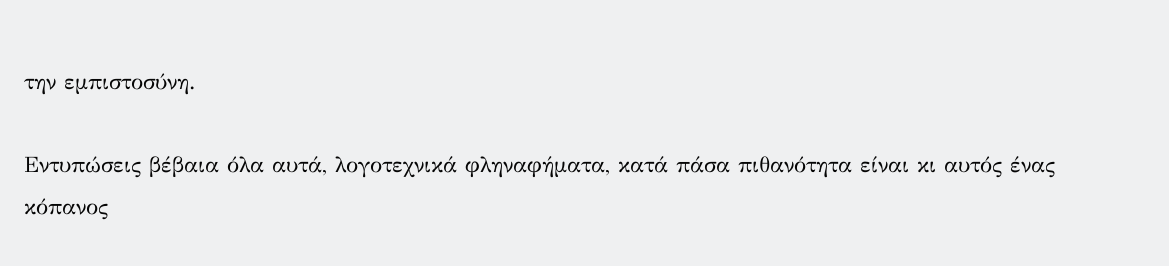την εμπιστοσύνη.

Εντυπώσεις βέβαια όλα αυτά, λογοτεχνικά φληναφήματα, κατά πάσα πιθανότητα είναι κι αυτός ένας κόπανος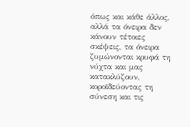όπως και κάθε άλλος, αλλά τα όνειρα δεν κάνουν τέτοιες σκέψεις, τα όνειρα ζυμώνονται κρυφά τη νύχτα και μας κατακλύζουν, κοροϊδεύοντας τη σύνεση και τις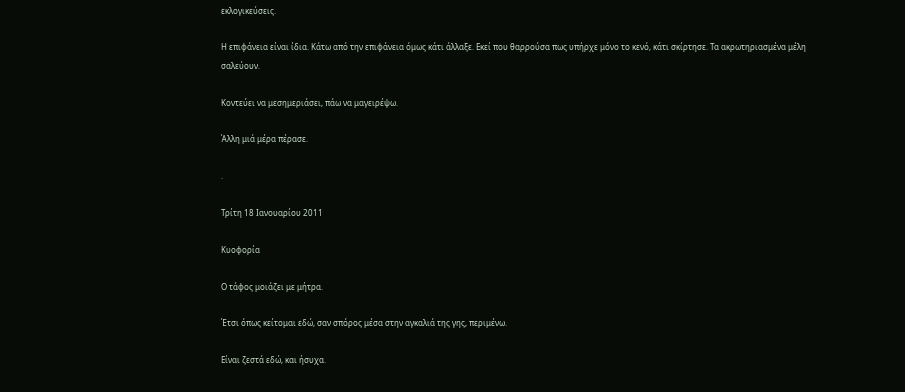εκλογικεύσεις.

Η επιφάνεια είναι ίδια. Κάτω από την επιφάνεια όμως κάτι άλλαξε. Εκεί που θαρρούσα πως υπήρχε μόνο το κενό, κάτι σκίρτησε. Τα ακρωτηριασμένα μέλη σαλεύουν.

Κοντεύει να μεσημεριάσει, πάω να μαγειρέψω.

Άλλη μιά μέρα πέρασε.

.

Τρίτη 18 Ιανουαρίου 2011

Κυοφορία

Ο τάφος μοιάζει με μήτρα.

Έτσι όπως κείτομαι εδώ, σαν σπόρος μέσα στην αγκαλιά της γης, περιμένω.

Είναι ζεστά εδώ, και ήσυχα.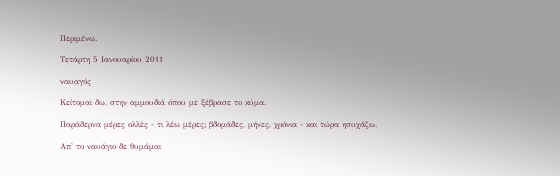Περιμένω.

Τετάρτη 5 Ιανουαρίου 2011

ναυαγός

Κείτομαι δω, στην αμμουδιά όπου με ξέβρασε το κύμα.

Παράδερνα μέρες ολλές - τι λέω μέρες; βδομάδες, μήνες, χρόνια - και τώρα ησυχάζω.

Απ' το ναυάγιο δε θυμάμαι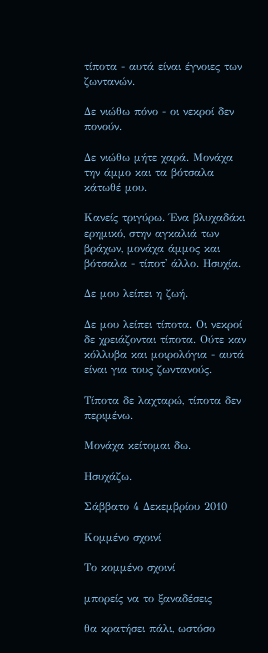τίποτα - αυτά είναι έγνοιες των ζωντανών.

Δε νιώθω πόνο - οι νεκροί δεν πονούν.

Δε νιώθω μήτε χαρά. Μονάχα την άμμο και τα βότσαλα κάτωθέ μου.

Κανείς τριγύρω. Ένα βλυχαδάκι ερημικό, στην αγκαλιά των βράχων, μονάχα άμμος και βότσαλα - τίποτ' άλλο. Ησυχία.

Δε μου λείπει η ζωή.

Δε μου λείπει τίποτα. Οι νεκροί δε χρειάζονται τίποτα. Ούτε καν κόλλυβα και μοιρολόγια - αυτά είναι για τους ζωντανούς.

Τίποτα δε λαχταρώ, τίποτα δεν περιμένω.

Μονάχα κείτομαι δω.

Ησυχάζω.

Σάββατο 4 Δεκεμβρίου 2010

Κομμένο σχοινί

Το κομμένο σχοινί

μπορείς να το ξαναδέσεις

θα κρατήσει πάλι, ωστόσο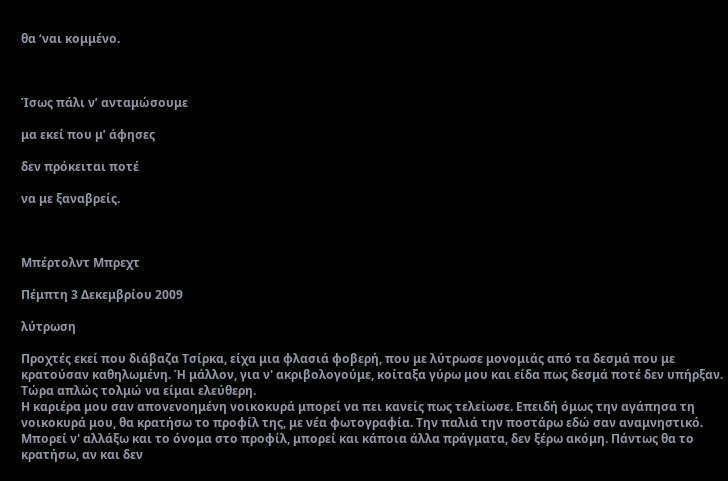θα ‘ναι κομμένο.



Ίσως πάλι ν’ ανταμώσουμε

μα εκεί που μ’ άφησες

δεν πρόκειται ποτέ

να με ξαναβρείς.



Μπέρτολντ Μπρεχτ

Πέμπτη 3 Δεκεμβρίου 2009

λύτρωση

Προχτές εκεί που διάβαζα Τσίρκα, είχα μια φλασιά φοβερή, που με λύτρωσε μονομιάς από τα δεσμά που με κρατούσαν καθηλωμένη. Ή μάλλον, για ν' ακριβολογούμε, κοίταξα γύρω μου και είδα πως δεσμά ποτέ δεν υπήρξαν.
Τώρα απλώς τολμώ να είμαι ελεύθερη.
Η καριέρα μου σαν απονενοημένη νοικοκυρά μπορεί να πει κανείς πως τελείωσε. Επειδή όμως την αγάπησα τη νοικοκυρά μου, θα κρατήσω το προφίλ της, με νέα φωτογραφία. Την παλιά την ποστάρω εδώ σαν αναμνηστικό.
Μπορεί ν' αλλάξω και το όνομα στο προφίλ, μπορεί και κάποια άλλα πράγματα, δεν ξέρω ακόμη. Πάντως θα το κρατήσω, αν και δεν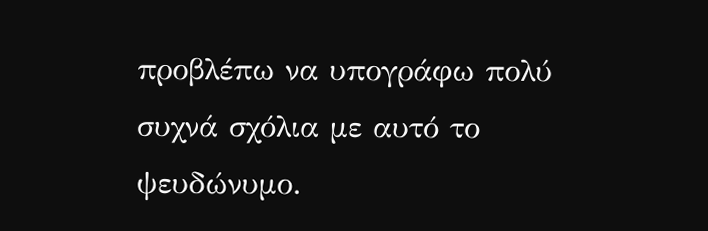προβλέπω να υπογράφω πολύ συχνά σχόλια με αυτό το ψευδώνυμο.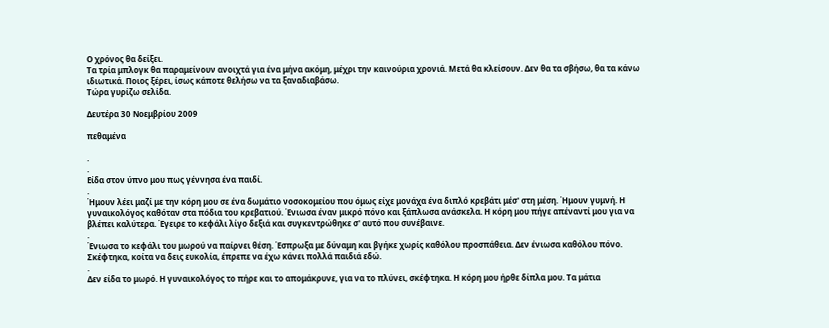Ο χρόνος θα δείξει.
Τα τρία μπλογκ θα παραμείνουν ανοιχτά για ένα μήνα ακόμη, μέχρι την καινούρια χρονιά. Μετά θα κλείσουν. Δεν θα τα σβήσω, θα τα κάνω ιδιωτικά. Ποιος ξέρει, ίσως κάποτε θελήσω να τα ξαναδιαβάσω.
Τώρα γυρίζω σελίδα.

Δευτέρα 30 Νοεμβρίου 2009

πεθαμένα

.
.
Είδα στον ύπνο μου πως γέννησα ένα παιδί.
.
Ήμουν λέει μαζί με την κόρη μου σε ένα δωμάτιο νοσοκομείου που όμως είχε μονάχα ένα διπλό κρεβάτι μέσ' στη μέση. Ήμουν γυμνή. Η γυναικολόγος καθόταν στα πόδια του κρεβατιού. Ένιωσα έναν μικρό πόνο και ξάπλωσα ανάσκελα. Η κόρη μου πήγε απέναντί μου για να βλέπει καλύτερα. Έγειρε το κεφάλι λίγο δεξιά και συγκεντρώθηκε σ' αυτό που συνέβαινε.
.
Ένιωσα το κεφάλι του μωρού να παίρνει θέση. Έσπρωξα με δύναμη και βγήκε χωρίς καθόλου προσπάθεια. Δεν ένιωσα καθόλου πόνο. Σκέφτηκα, κοίτα να δεις ευκολία, έπρεπε να έχω κάνει πολλά παιδιά εδώ.
.
Δεν είδα το μωρό. Η γυναικολόγος το πήρε και το απομάκρυνε, για να το πλύνει, σκέφτηκα. Η κόρη μου ήρθε δίπλα μου. Τα μάτια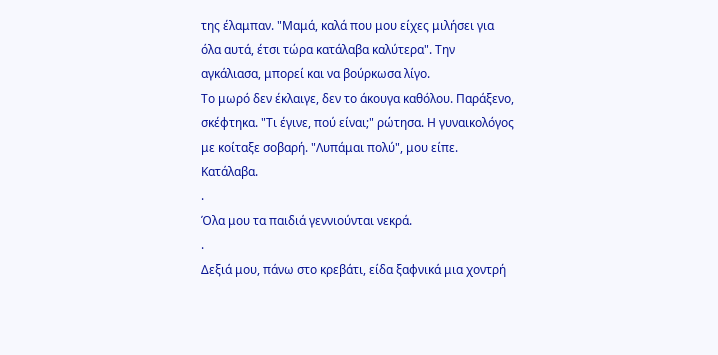της έλαμπαν. "Μαμά, καλά που μου είχες μιλήσει για όλα αυτά, έτσι τώρα κατάλαβα καλύτερα". Την αγκάλιασα, μπορεί και να βούρκωσα λίγο.
Το μωρό δεν έκλαιγε, δεν το άκουγα καθόλου. Παράξενο, σκέφτηκα. "Τι έγινε, πού είναι;" ρώτησα. Η γυναικολόγος με κοίταξε σοβαρή. "Λυπάμαι πολύ", μου είπε. Κατάλαβα.
.
Όλα μου τα παιδιά γεννιούνται νεκρά.
.
Δεξιά μου, πάνω στο κρεβάτι, είδα ξαφνικά μια χοντρή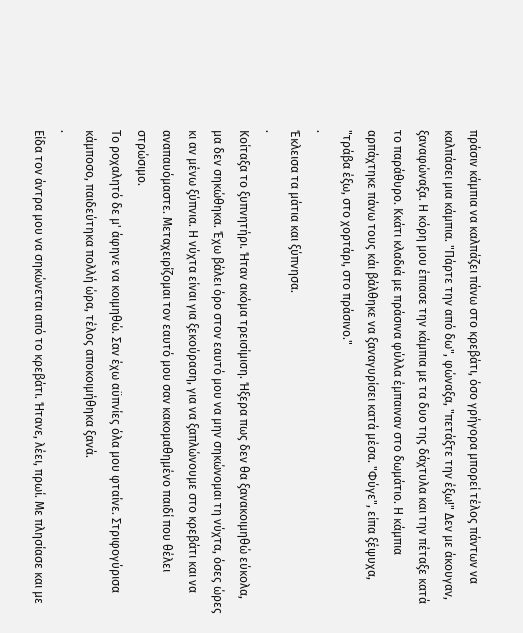πράσιν κάμπια να καλπάζει πάνω στο κρεβάτι, όσο γρήγορα μπορεί τέλος πάντων να καλπάσει μια κάμπια. "Πάρτε την από δω", φώναξα, "πετάξτε την έξω!" Δεν με άκουγαν, ξαναφώναξα. Η κόρη μου έπιασε την κάμπια με τα δυο της δάχτυλα και την πέταξε κατά το παράθυρο. Κκάτι κλαδιά με πράσινα φύλλα έμπαιναν στο δωμάτιο. Η κάμπια αρπάχτηκε πάνω τους κάι βάλθηκε να ξαναγυρίσει κατά μέσα. "Φύγε", είπα ξέψυχα, "τράβα έξω, στο χορτάρι, στο πράσινο."
.
Έκλεισα τα μάτια και ξύπνησα.
.
Κοίταξα το ξυπνητήρι. Ήταν ακόμα τρεισίμιση. Ήξερα πως δεν θα ξανακοιμηθώ εύκολα, μα δεν σηκώθηκα. Έχω βάλει όρο στον εαυτό μου να μην σηκώνομαι τη νύχτα, όσες ώρες κι αν μένω ξύπνια. Η νύχτα είναι για ξεκούραση, για να ξαπλώνουμε στο κρεβάτι και να αναπαυόμαστε. Μεταχειρίζομαι τον εαυτό μου σαν κακομαθημένο παιδί που θέλει στρώσιμο.
Το ροχαλητό δε μ' άφηνε να κοιμηθώ. Σαν έχω αϋπνίες όλα μου φταίνε. Στριφογύρισα κάμποσο, παιδεύτηκα πολλή ώρα, τέλος αποκοιμήθηκα ξανά.
.
Είδα τον άντρα μου να σηκώνεται από το κρεβάτι. Ήτανε, λέει, πρωί. Με πλησίασε και με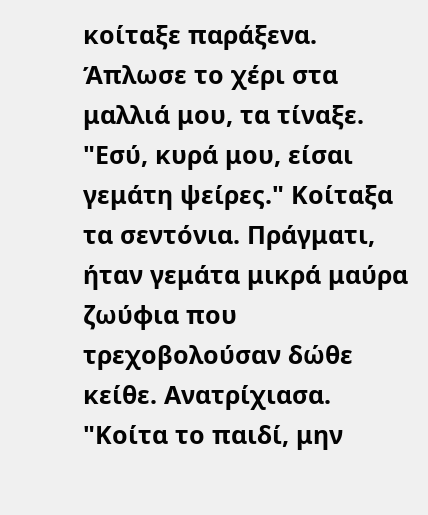κοίταξε παράξενα. Άπλωσε το χέρι στα μαλλιά μου, τα τίναξε. "Εσύ, κυρά μου, είσαι γεμάτη ψείρες." Κοίταξα τα σεντόνια. Πράγματι, ήταν γεμάτα μικρά μαύρα ζωύφια που τρεχοβολούσαν δώθε κείθε. Ανατρίχιασα. "Κοίτα το παιδί, μην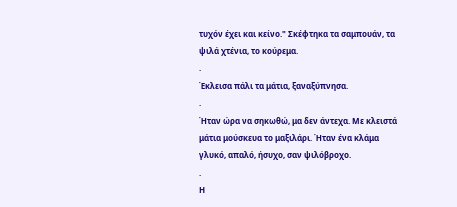τυχόν έχει και κείνο." Σκέφτηκα τα σαμπουάν, τα ψιλά χτένια, το κούρεμα.
.
Έκλεισα πάλι τα μάτια, ξαναξύπνησα.
.
Ήταν ώρα να σηκωθώ, μα δεν άντεχα. Με κλειστά μάτια μούσκευα το μαξιλάρι. Ήταν ένα κλάμα γλυκό, απαλό, ήσυχο, σαν ψιλόβροχο.
.
Η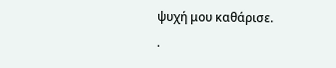ψυχή μου καθάρισε.
.